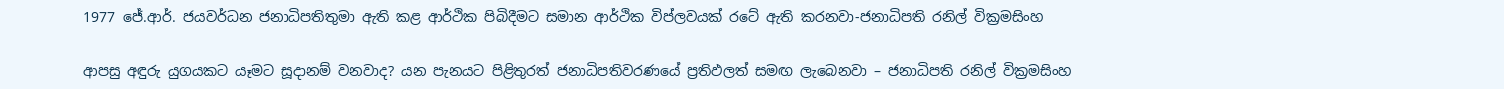1977 ජේ.ආර්. ජයවර්ධන ජනාධිපතිතුමා ඇති කළ ආර්ථික පිබිදීමට සමාන ආර්ථික විප්ලවයක් රටේ ඇති කරනවා-ජනාධිපති රනිල් වික්‍රමසිංහ

ආපසු අඳුරු යුගයකට යෑමට සූදානම් වනවාද? යන පැනයට පිළිතුරත් ජනාධිපතිවරණයේ ප්‍රතිඵලත් සමඟ ලැබෙනවා – ජනාධිපති රනිල් වික්‍රමසිංහ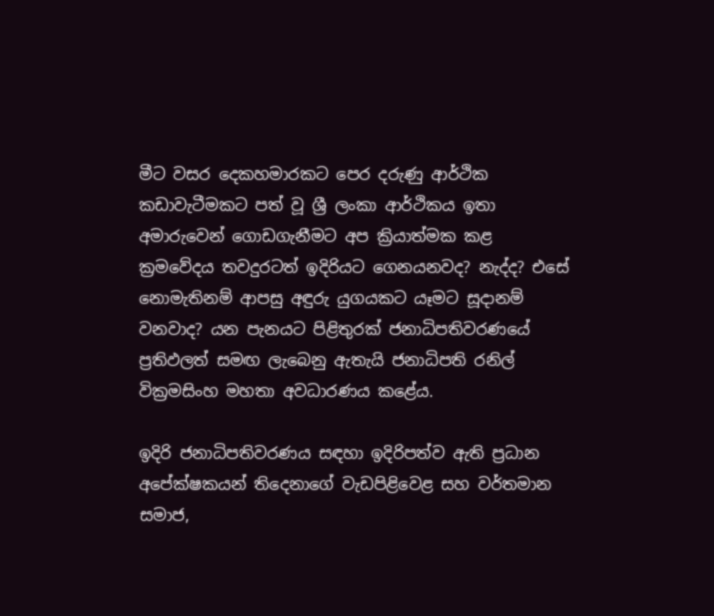මීට වසර දෙකහමාරකට පෙර දරුණු ආර්ථික කඩාවැටීමකට පත් වූ ශ්‍රී ලංකා ආර්ථිකය ඉතා අමාරුවෙන් ගොඩගැනීමට අප ක්‍රියාත්මක කළ ක්‍රමවේදය තවදුරටත් ඉදිරියට ගෙනයනවද? නැද්ද? එසේ නොමැතිනම් ආපසු අඳුරු යුගයකට යෑමට සූදානම් වනවාද? යන පැනයට පිළිතුරක් ජනාධිපතිවරණයේ ප්‍රතිඵලත් සමඟ ලැබෙනු ඇතැයි ජනාධිපති රනිල් වික්‍රමසිංහ මහතා අවධාරණය කළේය.

ඉදිරි ජනාධිපතිවරණය සඳහා ඉදිරිපත්ව ඇති ප්‍රධාන අපේක්ෂකයන් තිදෙනාගේ වැඩපිළිවෙළ සහ වර්තමාන සමාජ,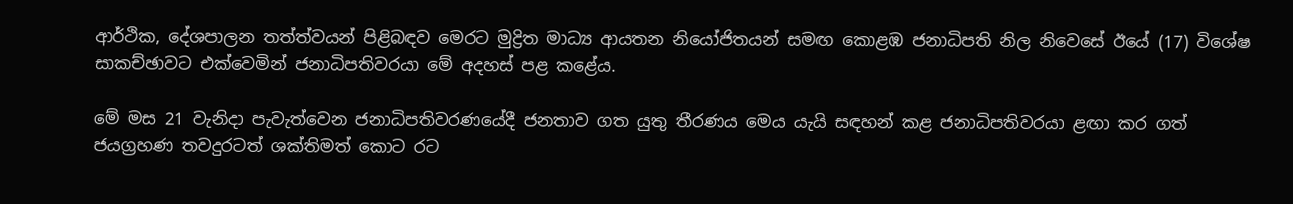ආර්ථික, දේශපාලන තත්ත්වයන් පිළිබඳව මෙරට මුද්‍රිත මාධ්‍ය ආයතන නියෝජිතයන් සමඟ කොළඹ ජනාධිපති නිල නිවෙසේ ඊයේ (17) විශේෂ සාකච්ඡාවට එක්වෙමින් ජනාධිපතිවරයා මේ අදහස් පළ කළේය.

මේ මස 21 වැනිදා පැවැත්වෙන ජනාධිපතිවරණයේදී ජනතාව ගත යුතු තීරණය මෙය යැයි සඳහන් කළ ජනාධිපතිවරයා ළඟා කර ගත් ජයග්‍රහණ තවදුරටත් ශක්තිමත් කොට රට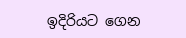ඉදිරියට ගෙන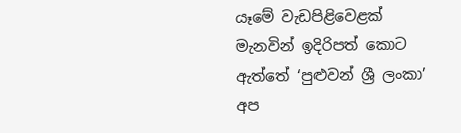යෑමේ වැඩපිළිවෙළක් මැනවින් ඉදිරිපත් කොට ඇත්තේ ‘පුළුවන් ශ්‍රී ලංකා’ අප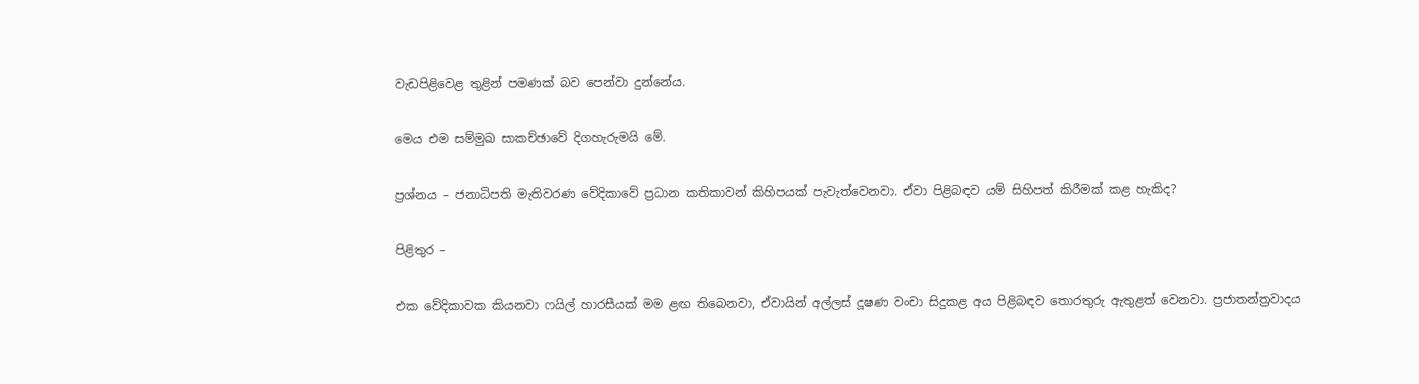වැඩපිළිවෙළ තුළින් පමණක් බව පෙන්වා දුන්නේය.

මෙය එම සම්මුඛ සාකච්ඡාවේ දිගහැරුමයි මේ.

ප්‍රශ්නය – ජනාධිපති මැතිවරණ වේදිකාවේ ප්‍රධාන කතිකාවන් කිහිපයක් පැවැත්වෙනවා. ඒවා පිළිබඳව යම් සිහිපත් කිරීමක් කළ හැකිද?

පිළිතුර –

එක වේදිකාවක කියනවා ෆයිල් හාරසීයක් මම ළඟ තිබෙනවා, ඒවායින් අල්ලස් දූෂණ වංචා සිදුකළ අය පිළිබඳව තොරතුරු ඇතුළත් වෙනවා. ප්‍රජාතන්ත්‍රවාදය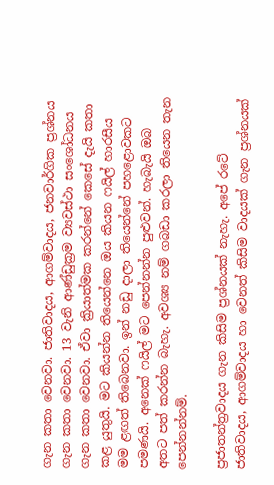ගැන කතා වෙනවා. ජාතිවාදය, ආගම්වාදය, ජනවාර්ගික ප්‍රශ්නය ගැන කතා වෙනවා. 13 වැනි ආණ්ඩුක්‍රම ව්‍යවස්ථා සංශෝධනය ගැන කතා වෙනවා. ඒවා ක්‍රියාත්මක කරන්නේ කෙසේ දැයි කතා කළ යුතුයි. මට කියන්න තියෙන්නෙ ඔය කියන ෆයිල් හාරසීය මම ළඟත් තිබෙනවා. ඉන් නඩු දාලා තියෙන්නේ පහළොවකට පමණයි. අනෙක් ෆයිල් මට පෙන්නන්න පුළුවන්. හැබැයි ඔබ අතට පත් කරන්න බැහැ. අවශ්‍ය නම් ගබඩා කරලා තියෙන තැන පෙන්නන්නම්.

ප්‍රජාතන්ත්‍රවාදය ගැන කිසිම ප්‍රශ්නයක් නැහැ. අපේ රටේ ජාතිවාදය, ආගම්වාදය හා වෙනත් කිසිම වාදයක් ගැන ප්‍රශ්නයක්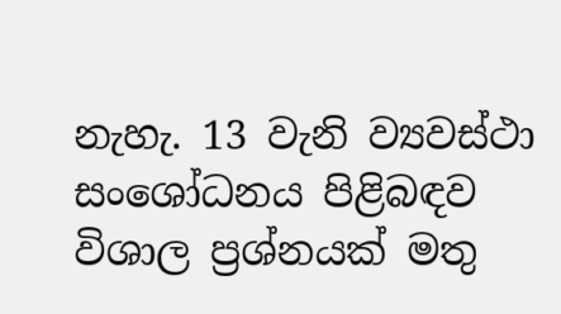නැහැ. 13 වැනි ව්‍යවස්ථා සංශෝධනය පිළිබඳව විශාල ප්‍රශ්නයක් මතු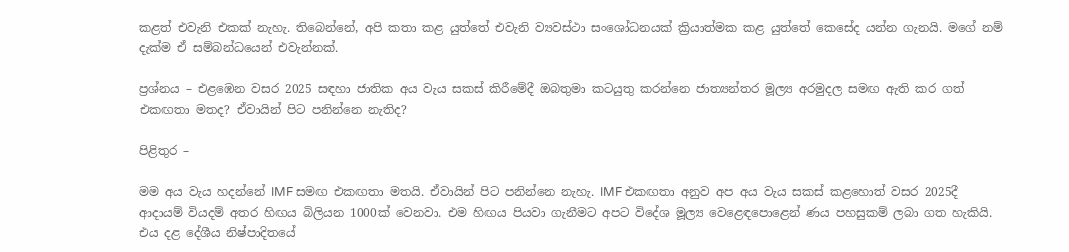කළත් එවැනි එකක් නැහැ. තිබෙන්නේ, අපි කතා කළ යුත්තේ එවැනි ව්‍යවස්ථා සංශෝධනයක් ක්‍රියාත්මක කළ යුත්තේ කෙසේද යන්න ගැනයි. මගේ නම් දැක්ම ඒ සම්බන්ධයෙන් එවැන්නක්.

ප්‍රශ්නය – එළඹෙන වසර 2025 සඳහා ජාතික අය වැය සකස් කිරීමේදී ඔබතුමා කටයුතු කරන්නෙ ජාත්‍යන්තර මූල්‍ය අරමුදල සමඟ ඇති කර ගත් එකඟතා මතද? ඒවායින් පිට පනින්නෙ නැතිද?

පිළිතුර –

මම අය වැය හදන්නේ IMF සමඟ එකඟතා මතයි. ඒවායින් පිට පනින්නෙ නැහැ. IMF එකඟතා අනුව අප අය වැය සකස් කළහොත් වසර 2025දී ආදායම් වියදම් අතර හිඟය බිලියන 1000ක් වෙනවා. එම හිඟය පියවා ගැනීමට අපට විදේශ මූල්‍ය වෙළෙඳපොළෙන් ණය පහසුකම් ලබා ගත හැකියි. එය දළ දේශීය නිෂ්පාදිතයේ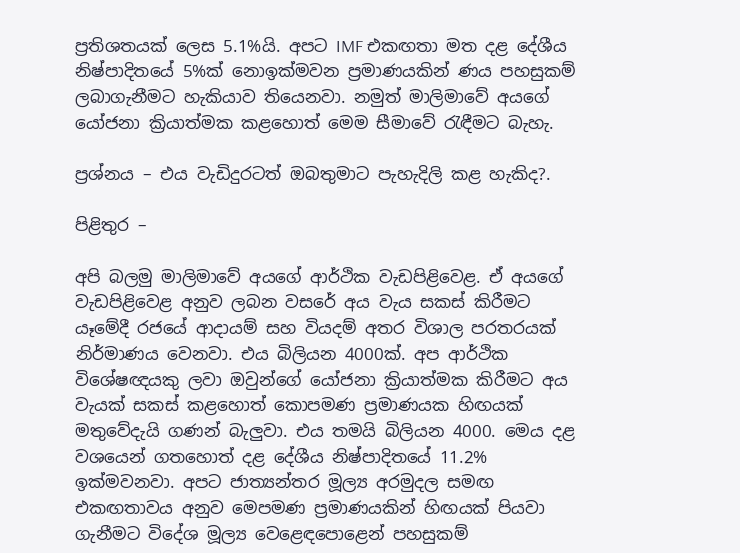ප්‍රතිශතයක් ලෙස 5.1%යි. අපට IMF එකඟතා මත දළ දේශීය නිෂ්පාදිතයේ 5%ක් නොඉක්මවන ප්‍රමාණයකින් ණය පහසුකම් ලබාගැනීමට හැකියාව තියෙනවා. නමුත් මාලිමාවේ අයගේ යෝජනා ක්‍රියාත්මක කළහොත් මෙම සීමාවේ රැඳීමට බැහැ.

ප්‍රශ්නය – එය වැඩිදුරටත් ඔබතුමාට පැහැදිලි කළ හැකිද?.

පිළිතුර –

අපි බලමු මාලිමාවේ අයගේ ආර්ථික වැඩපිළිවෙළ. ඒ අයගේ වැඩපිළිවෙළ අනුව ලබන වසරේ අය වැය සකස් කිරීමට යෑමේදී රජයේ ආදායම් සහ වියදම් අතර විශාල පරතරයක් නිර්මාණය වෙනවා. එය බිලියන 4000ක්. අප ආර්ථික විශේෂඥයකු ලවා ඔවුන්ගේ යෝජනා ක්‍රියාත්මක කිරීමට අය වැයක් සකස් කළහොත් කොපමණ ප්‍රමාණයක හිඟයක් මතුවේදැයි ගණන් බැලුවා. එය තමයි බිලියන 4000. මෙය දළ වශයෙන් ගතහොත් දළ දේශීය නිෂ්පාදිතයේ 11.2% ඉක්මවනවා. අපට ජාත්‍යන්තර මූල්‍ය අරමුදල සමඟ එකඟතාවය අනුව මෙපමණ ප්‍රමාණයකින් හිඟයක් පියවා ගැනීමට විදේශ මූල්‍ය වෙළෙඳපොළෙන් පහසුකම්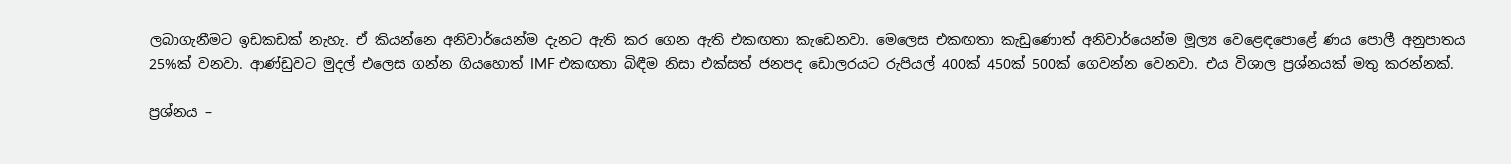ලබාගැනීමට ඉඩකඩක් නැහැ. ඒ කියන්නෙ අනිවාර්යෙන්ම දැනට ඇති කර ගෙන ඇති එකඟතා කැඩෙනවා. මෙලෙස එකඟතා කැඩුණොත් අනිවාර්යෙන්ම මූල්‍ය වෙළෙඳපොළේ ණය පොලී අනුපාතය 25%ක් වනවා. ආණ්ඩුවට මුදල් එලෙස ගන්න ගියහොත් IMF එකඟතා බිඳීම නිසා එක්සත් ජනපද ඩොලරයට රුපියල් 400ක් 450ක් 500ක් ගෙවන්න වෙනවා. එය විශාල ප්‍රශ්නයක් මතු කරන්නක්.

ප්‍රශ්නය –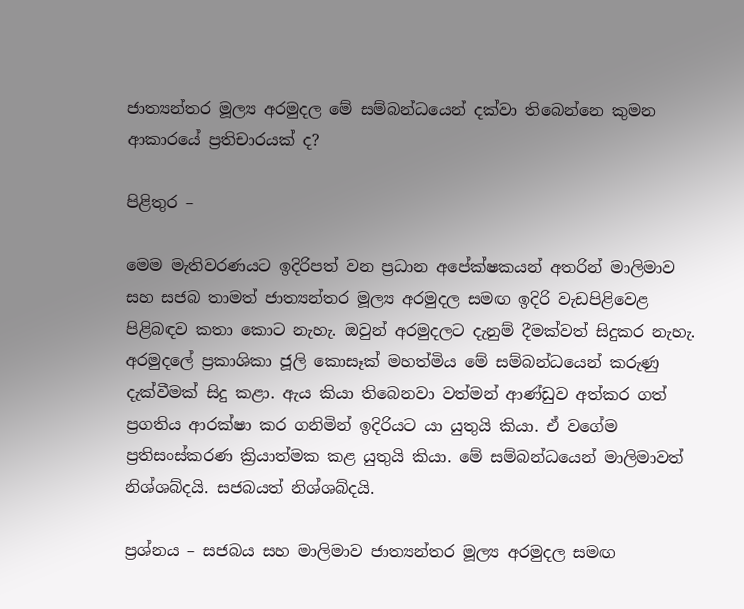ජාත්‍යන්තර මූල්‍ය අරමුදල මේ සම්බන්ධයෙන් දක්වා තිබෙන්නෙ කුමන ආකාරයේ ප්‍රතිචාරයක් ද?

පිළිතුර –

මෙම මැතිවරණයට ඉදිරිපත් වන ප්‍රධාන අපේක්ෂකයන් අතරින් මාලිමාව සහ සජබ තාමත් ජාත්‍යන්තර මූල්‍ය අරමුදල සමඟ ඉදිරි වැඩපිළිවෙළ පිළිබඳව කතා කොට නැහැ. ඔවුන් අරමුදලට දැනුම් දීමක්වත් සිදුකර නැහැ. අරමුදලේ ප්‍රකාශිකා ජූලි කොසෑක් මහත්මිය මේ සම්බන්ධයෙන් කරුණු දැක්වීමක් සිදු කළා. ඇය කියා තිබෙනවා වත්මන් ආණ්ඩුව අත්කර ගත් ප්‍රගතිය ආරක්ෂා කර ගනිමින් ඉදිරියට යා යුතුයි කියා. ඒ වගේම ප්‍රතිසංස්කරණ ක්‍රියාත්මක කළ යුතුයි කියා. මේ සම්බන්ධයෙන් මාලිමාවත් නිශ්ශබ්දයි. සජබයත් නිශ්ශබ්දයි.

ප්‍රශ්නය – සජබය සහ මාලිමාව ජාත්‍යන්තර මූල්‍ය අරමුදල සමඟ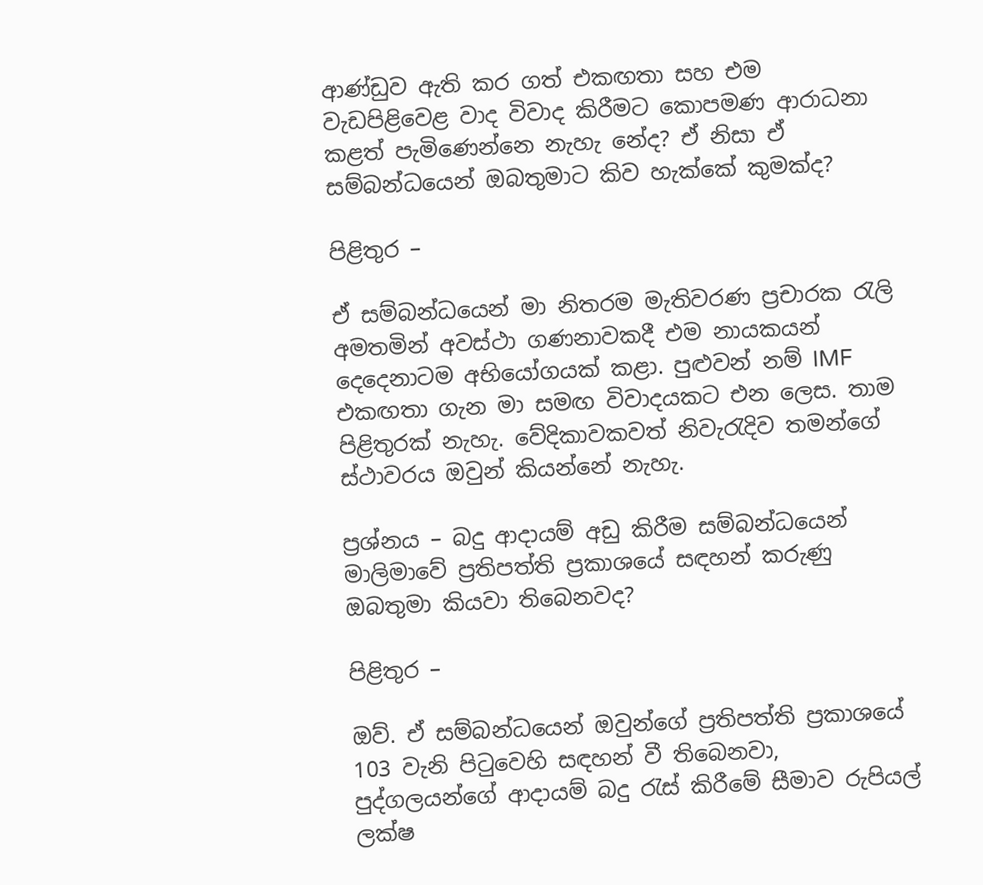ආණ්ඩුව ඇති කර ගත් එකඟතා සහ එම වැඩපිළිවෙළ වාද විවාද කිරීමට කොපමණ ආරාධනා කළත් පැමිණෙන්නෙ නැහැ නේද? ඒ නිසා ඒ සම්බන්ධයෙන් ඔබතුමාට කිව හැක්කේ කුමක්ද?

පිළිතුර –

ඒ සම්බන්ධයෙන් මා නිතරම මැතිවරණ ප්‍රචාරක රැලි අමතමින් අවස්ථා ගණනාවකදී එම නායකයන් දෙදෙනාටම අභියෝගයක් කළා. පුළුවන් නම් IMF එකඟතා ගැන මා සමඟ විවාදයකට එන ලෙස. තාම පිළිතුරක් නැහැ. වේදිකාවකවත් නිවැරැදිව තමන්ගේ ස්ථාවරය ඔවුන් කියන්නේ නැහැ.

ප්‍රශ්නය – බදු ආදායම් අඩු කිරීම සම්බන්ධයෙන් මාලිමාවේ ප්‍රතිපත්ති ප්‍රකාශයේ සඳහන් කරුණු ඔබතුමා කියවා තිබෙනවද?

පිළිතුර –

ඔව්. ඒ සම්බන්ධයෙන් ඔවුන්ගේ ප්‍රතිපත්ති ප්‍රකාශයේ 103 වැනි පිටුවෙහි සඳහන් වී තිබෙනවා, පුද්ගලයන්ගේ ආදායම් බදු රැස් කිරීමේ සීමාව රුපියල් ලක්ෂ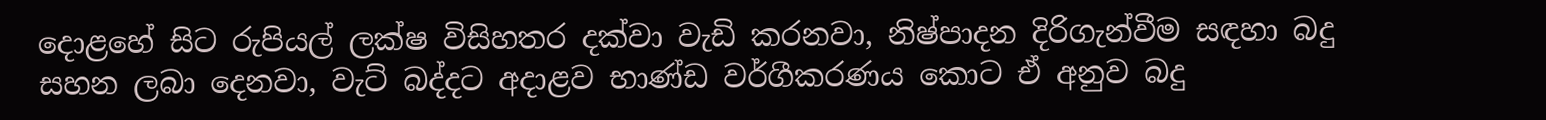දොළහේ සිට රුපියල් ලක්ෂ විසිහතර දක්වා වැඩි කරනවා, නිෂ්පාදන දිරිගැන්වීම සඳහා බදු සහන ලබා දෙනවා, වැට් බද්දට අදාළව භාණ්ඩ වර්ගීකරණය කොට ඒ අනුව බදු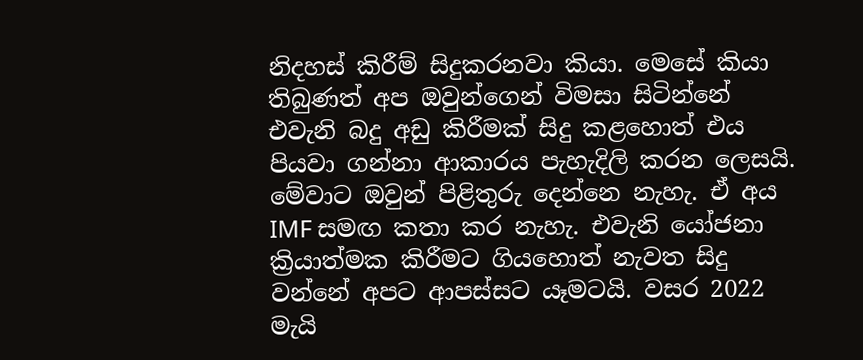නිදහස් කිරීම් සිදුකරනවා කියා. මෙසේ කියා තිබුණත් අප ඔවුන්ගෙන් විමසා සිටින්නේ එවැනි බදු අඩු කිරීමක් සිදු කළහොත් එය පියවා ගන්නා ආකාරය පැහැදිලි කරන ලෙසයි. මේවාට ඔවුන් පිළිතුරු දෙන්නෙ නැහැ. ඒ අය IMF සමඟ කතා කර නැහැ. එවැනි යෝජනා ක්‍රියාත්මක කිරීමට ගියහොත් නැවත සිදු වන්නේ අපට ආපස්සට යෑමටයි. වසර 2022 මැයි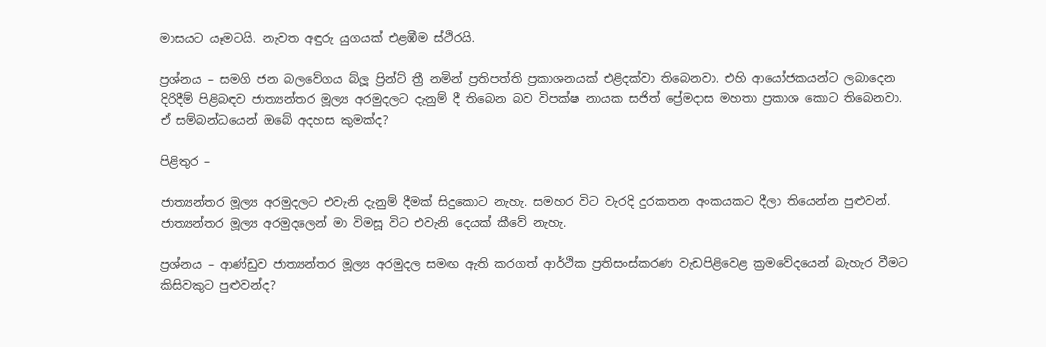මාසයට යෑමටයි. නැවත අඳුරු යුගයක් එළඹීම ස්ථිරයි.

ප්‍රශ්නය – සමගි ජන බලවේගය බ්ලූ ප්‍රින්ට් ත්‍රී නමින් ප්‍රතිපත්ති ප්‍රකාශනයක් එළිදක්වා තිබෙනවා. එහි ආයෝජකයන්ට ලබාදෙන දිරිදීම් පිළිබඳව ජාත්‍යන්තර මූල්‍ය අරමුදලට දැනුම් දී තිබෙන බව විපක්ෂ නායක සජිත් ප්‍රේමදාස මහතා ප්‍රකාශ කොට තිබෙනවා. ඒ සම්බන්ධයෙන් ඔබේ අදහස කුමක්ද?

පිළිතුර –

ජාත්‍යන්තර මූල්‍ය අරමුදලට එවැනි දැනුම් දීමක් සිදුකොට නැහැ. සමහර විට වැරදි දුරකතන අංකයකට දීලා තියෙන්න පුළුවන්. ජාත්‍යන්තර මූල්‍ය අරමුදලෙන් මා විමසූ විට එවැනි දෙයක් කීවේ නැහැ.

ප්‍රශ්නය – ආණ්ඩුව ජාත්‍යන්තර මූල්‍ය අරමුදල සමඟ ඇති කරගත් ආර්ථික ප්‍රතිසංස්කරණ වැඩපිළිවෙළ ක්‍රමවේදයෙන් බැහැර වීමට කිසිවකුට පුළුවන්ද?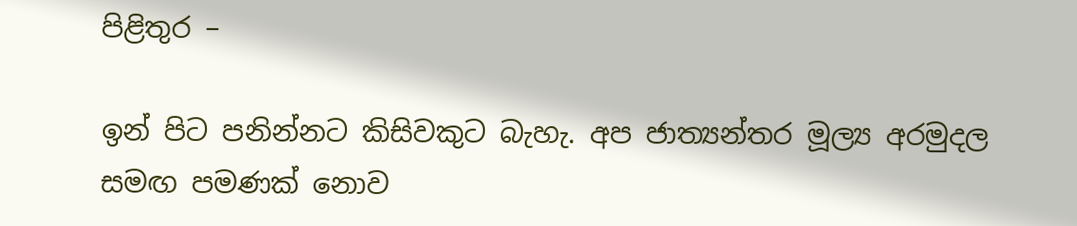පිළිතුර –

ඉන් පිට පනින්නට කිසිවකුට බැහැ. අප ජාත්‍යන්තර මූල්‍ය අරමුදල සමඟ පමණක් නොව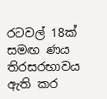රටවල් 18ක් සමඟ ණය තිරසරභාවය ඇති කර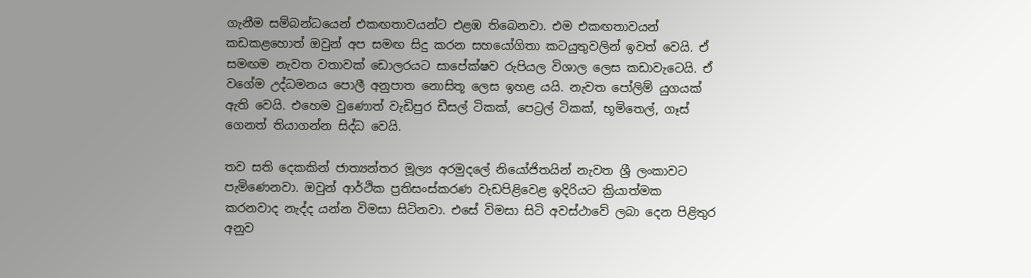ගැනීම සම්බන්ධයෙන් එකඟතාවයන්ට එළඹ තිබෙනවා. එම එකඟතාවයන් කඩකළහොත් ඔවුන් අප සමඟ සිදු කරන සහයෝගිතා කටයුතුවලින් ඉවත් වෙයි. ඒ සමඟම නැවත වතාවක් ඩොලරයට සාපේක්ෂව රුපියල විශාල ලෙස කඩාවැටෙයි. ඒ වගේම උද්ධමනය පොලී අනුපාත නොසිතූ ලෙස ඉහළ යයි. නැවත පෝලිම් යුගයක් ඇති වෙයි. එහෙම වුණොත් වැඩිපුර ඩීසල් ටිකක්, පෙට්‍රල් ටිකක්, භූමිතෙල්, ගෑස් ගෙනත් තියාගන්න සිද්ධ වෙයි.

තව සති දෙකකින් ජාත්‍යන්තර මූල්‍ය අරමුදලේ නියෝජිතයින් නැවත ශ්‍රී ලංකාවට පැමිණෙනවා. ඔවුන් ආර්ථික ප්‍රතිසංස්කරණ වැඩපිළිවෙළ ඉදිරියට ක්‍රියාත්මක කරනවාද නැද්ද යන්න විමසා සිටිනවා. එසේ විමසා සිටි අවස්ථාවේ ලබා දෙන පිළිතුර අනුව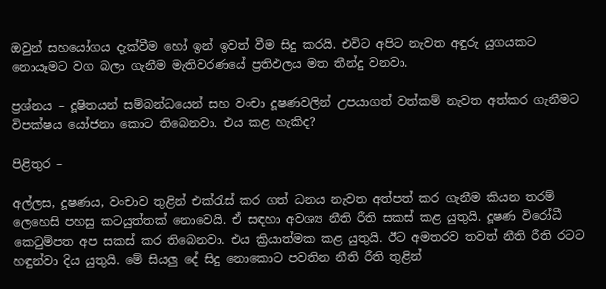ඔවුන් සහයෝගය දැක්වීම හෝ ඉන් ඉවත් වීම සිදු කරයි. එවිට අපිට නැවත අඳුරු යුගයකට නොයෑමට වග බලා ගැනීම මැතිවරණයේ ප්‍රතිඵලය මත තීන්දු වනවා.

ප්‍රශ්නය – දූෂිතයන් සම්බන්ධයෙන් සහ වංචා දූෂණවලින් උපයාගත් වත්කම් නැවත අත්කර ගැනීමට විපක්ෂය යෝජනා කොට තිබෙනවා. එය කළ හැකිද?

පිළිතුර –

අල්ලස, දූෂණය, වංචාව තුළින් එක්රැස් කර ගත් ධනය නැවත අත්පත් කර ගැනීම කියන තරම් ලෙහෙසි පහසු කටයුත්තක් නොවෙයි. ඒ සඳහා අවශ්‍ය නීති රීති සකස් කළ යුතුයි. දූෂණ විරෝධී කෙටුම්පත අප සකස් කර තිබෙනවා. එය ක්‍රියාත්මක කළ යුතුයි. ඊට අමතරව තවත් නීති රීති රටට හඳුන්වා දිය යුතුයි. මේ සියලු දේ සිදු නොකොට පවතින නීති රීති තුළින්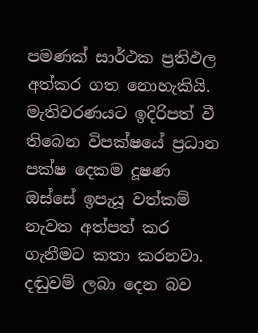පමණක් සාර්ථක ප්‍රතිඵල අත්කර ගත නොහැකියි. මැතිවරණයට ඉදිරිපත් වී තිබෙන විපක්ෂයේ ප්‍රධාන පක්ෂ දෙකම දූෂණ ඔස්සේ ඉපැයූ වත්කම් නැවත අත්පත් කර ගැනීමට කතා කරනවා. දඬුවම් ලබා දෙන බව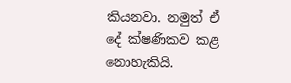කියනවා. නමුත් ඒ දේ ක්ෂණිකව කළ නොහැකියි.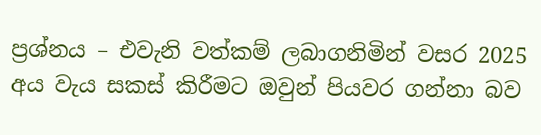ප්‍රශ්නය – එවැනි වත්කම් ලබාගනිමින් වසර 2025 අය වැය සකස් කිරීමට ඔවුන් පියවර ගන්නා බව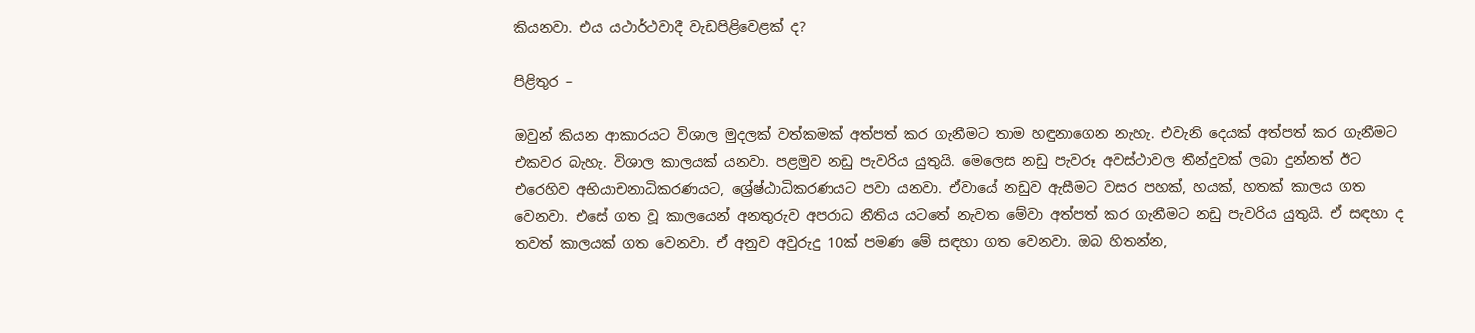කියනවා. එය යථාර්ථවාදී වැඩපිළිවෙළක් ද?

පිළිතුර –

ඔවුන් කියන ආකාරයට විශාල මුදලක් වත්කමක් අත්පත් කර ගැනීමට තාම හඳුනාගෙන නැහැ. එවැනි දෙයක් අත්පත් කර ගැනීමට එකවර බැහැ. විශාල කාලයක් යනවා. පළමුව නඩු පැවරිය යුතුයි. මෙලෙස නඩු පැවරූ අවස්ථාවල තීන්දුවක් ලබා දුන්නත් ඊට එරෙහිව අභියාචනාධිකරණයට, ශ්‍රේෂ්ඨාධිකරණයට පවා යනවා. ඒවායේ නඩුව ඇසීමට වසර පහක්, හයක්, හතක් කාලය ගත වෙනවා. එසේ ගත වූ කාලයෙන් අනතුරුව අපරාධ නීතිය යටතේ නැවත මේවා අත්පත් කර ගැනීමට නඩු පැවරිය යුතුයි. ඒ සඳහා ද තවත් කාලයක් ගත වෙනවා. ඒ අනුව අවුරුදු 10ක් පමණ මේ සඳහා ගත වෙනවා. ඔබ හිතන්න,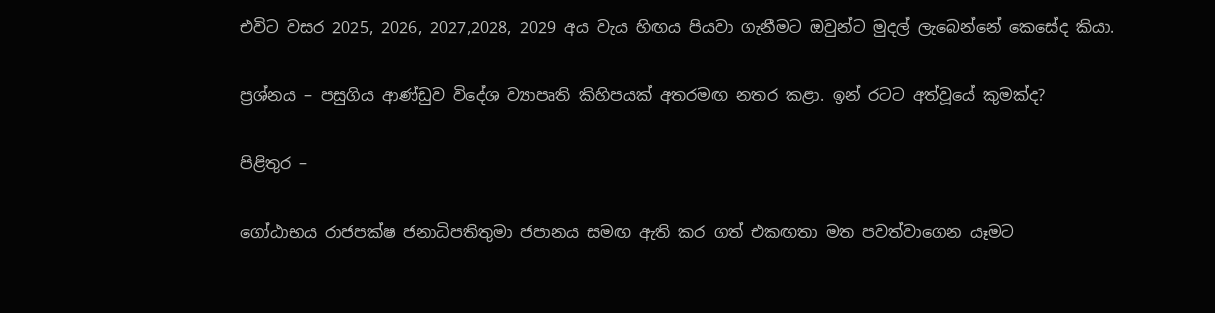එවිට වසර 2025, 2026, 2027,2028, 2029 අය වැය හිඟය පියවා ගැනීමට ඔවුන්ට මුදල් ලැබෙන්නේ කෙසේද කියා.

ප්‍රශ්නය – පසුගිය ආණ්ඩුව විදේශ ව්‍යාපෘති කිහිපයක් අතරමඟ නතර කළා. ඉන් රටට අත්වූයේ කුමක්ද?

පිළිතුර –

ගෝඨාභය රාජපක්ෂ ජනාධිපතිතුමා ජපානය සමඟ ඇති කර ගත් එකඟතා මත පවත්වාගෙන යෑමට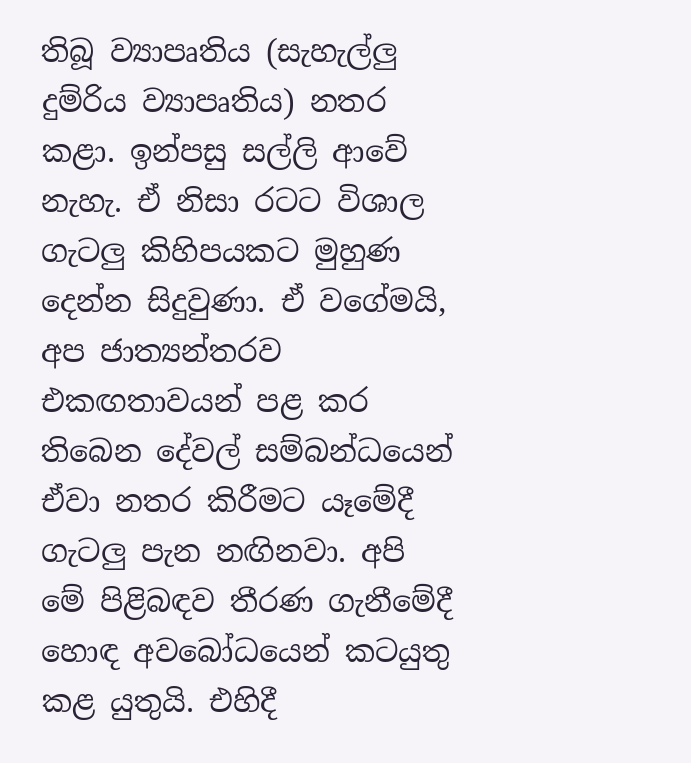තිබූ ව්‍යාපෘතිය (සැහැල්ලු දුම්රිය ව්‍යාපෘතිය) නතර කළා. ඉන්පසු සල්ලි ආවේ නැහැ. ඒ නිසා රටට විශාල ගැටලු කිහිපයකට මුහුණ දෙන්න සිදුවුණා. ඒ වගේමයි, අප ජාත්‍යන්තරව එකඟතාවයන් පළ කර තිබෙන දේවල් සම්බන්ධයෙන් ඒවා නතර කිරීමට යෑමේදී ගැටලු පැන නඟිනවා. අපි මේ පිළිබඳව තීරණ ගැනීමේදී හොඳ අවබෝධයෙන් කටයුතු කළ යුතුයි. එහිදී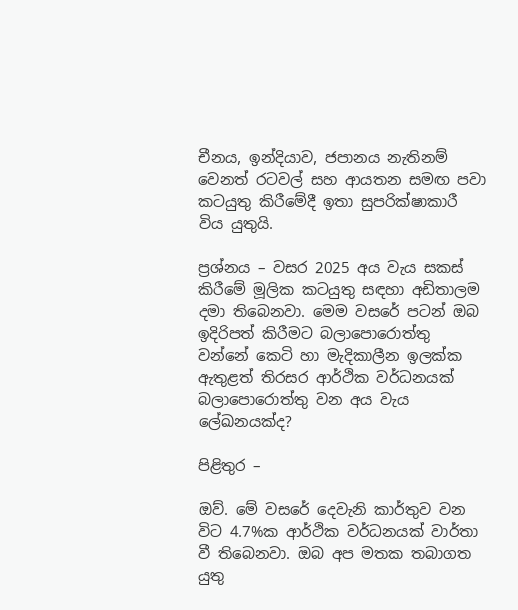චීනය, ඉන්දියාව, ජපානය නැතිනම් වෙනත් රටවල් සහ ආයතන සමඟ පවා කටයුතු කිරීමේදී ඉතා සුපරික්ෂාකාරී විය යුතුයි.

ප්‍රශ්නය – වසර 2025 අය වැය සකස් කිරීමේ මූලික කටයුතු සඳහා අඩිතාලම දමා තිබෙනවා. මෙම වසරේ පටන් ඔබ ඉදිරිපත් කිරීමට බලාපොරොත්තු වන්නේ කෙටි හා මැදිකාලීන ඉලක්ක ඇතුළත් තිරසර ආර්ථික වර්ධනයක් බලාපොරොත්තු වන අය වැය ලේඛනයක්ද?

පිළිතුර –

ඔව්. මේ වසරේ දෙවැනි කාර්තුව වන විට 4.7%ක ආර්ථික වර්ධනයක් වාර්තා වී තිබෙනවා. ඔබ අප මතක තබාගත යුතු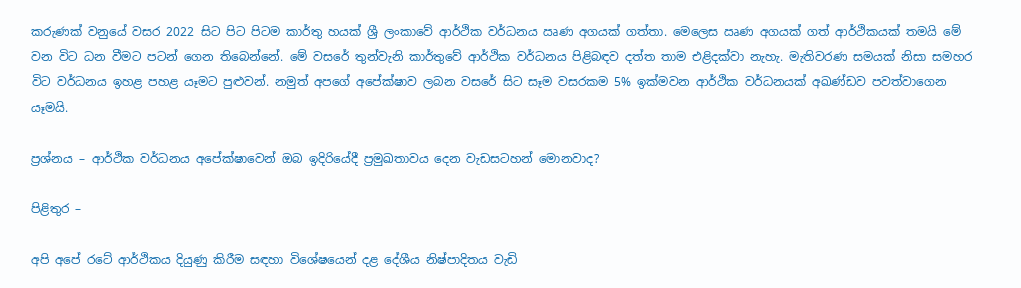කරුණක් වනුයේ වසර 2022 සිට පිට පිටම කාර්තු හයක් ශ්‍රී ලංකාවේ ආර්ථික වර්ධනය ඍණ අගයක් ගත්තා. මෙලෙස ඍණ අගයක් ගත් ආර්ථිකයක් තමයි මේ වන විට ධන වීමට පටන් ගෙන තිබෙන්නේ. මේ වසරේ තුන්වැනි කාර්තුවේ ආර්ථික වර්ධනය පිළිබඳව දත්ත තාම එළිදක්වා නැහැ. මැතිවරණ සමයක් නිසා සමහර විට වර්ධනය ඉහළ පහළ යෑමට පුළුවන්. නමුත් අපගේ අපේක්ෂාව ලබන වසරේ සිට සෑම වසරකම 5% ඉක්මවන ආර්ථික වර්ධනයක් අඛණ්ඩව පවත්වාගෙන යෑමයි.

ප්‍රශ්නය – ආර්ථික වර්ධනය අපේක්ෂාවෙන් ඔබ ඉදිරියේදී ප්‍රමුඛතාවය දෙන වැඩසටහන් මොනවාද?

පිළිතුර –

අපි අපේ රටේ ආර්ථිකය දියුණු කිරීම සඳහා විශේෂයෙන් දළ දේශීය නිෂ්පාදිතය වැඩි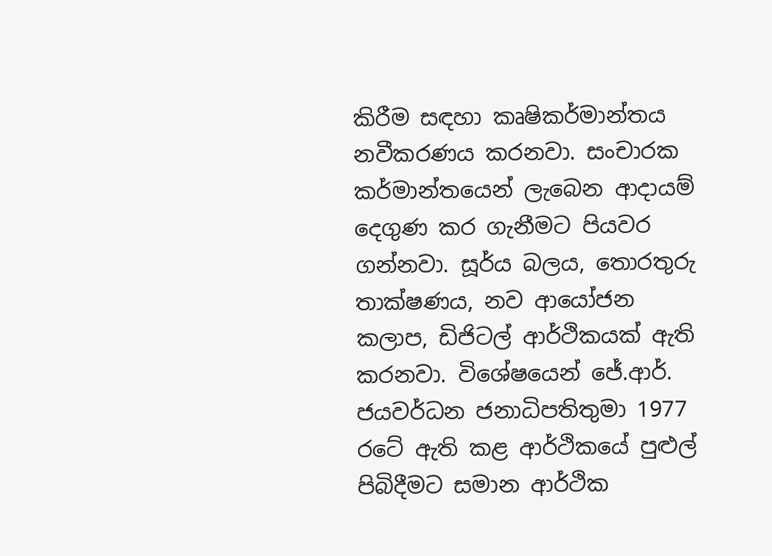කිරීම සඳහා කෘෂිකර්මාන්තය නවීකරණය කරනවා. සංචාරක කර්මාන්තයෙන් ලැබෙන ආදායම් දෙගුණ කර ගැනීමට පියවර ගන්නවා. සූර්ය බලය, තොරතුරු තාක්ෂණය, නව ආයෝජන කලාප, ඩිජිටල් ආර්ථිකයක් ඇති කරනවා. විශේෂයෙන් ජේ.ආර්. ජයවර්ධන ජනාධිපතිතුමා 1977 රටේ ඇති කළ ආර්ථිකයේ පුළුල් පිබිදීමට සමාන ආර්ථික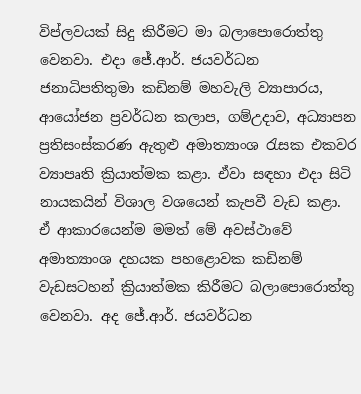විප්ලවයක් සිදු කිරීමට මා බලාපොරොත්තු වෙනවා. එදා ජේ.ආර්. ජයවර්ධන ජනාධිපතිතුමා කඩිනම් මහවැලි ව්‍යාපාරය, ආයෝජන ප්‍රවර්ධන කලාප, ගම්උදාව, අධ්‍යාපන ප්‍රතිසංස්කරණ ඇතුළු අමාත්‍යාංශ රැසක එකවර ව්‍යාපෘති ක්‍රියාත්මක කළා. ඒවා සඳහා එදා සිටි නායකයින් විශාල වශයෙන් කැපවී වැඩ කළා. ඒ ආකාරයෙන්ම මමත් මේ අවස්ථාවේ අමාත්‍යාංශ දහයක පහළොවක කඩිනම් වැඩසටහන් ක්‍රියාත්මක කිරීමට බලාපොරොත්තු වෙනවා. අද ජේ.ආර්. ජයවර්ධන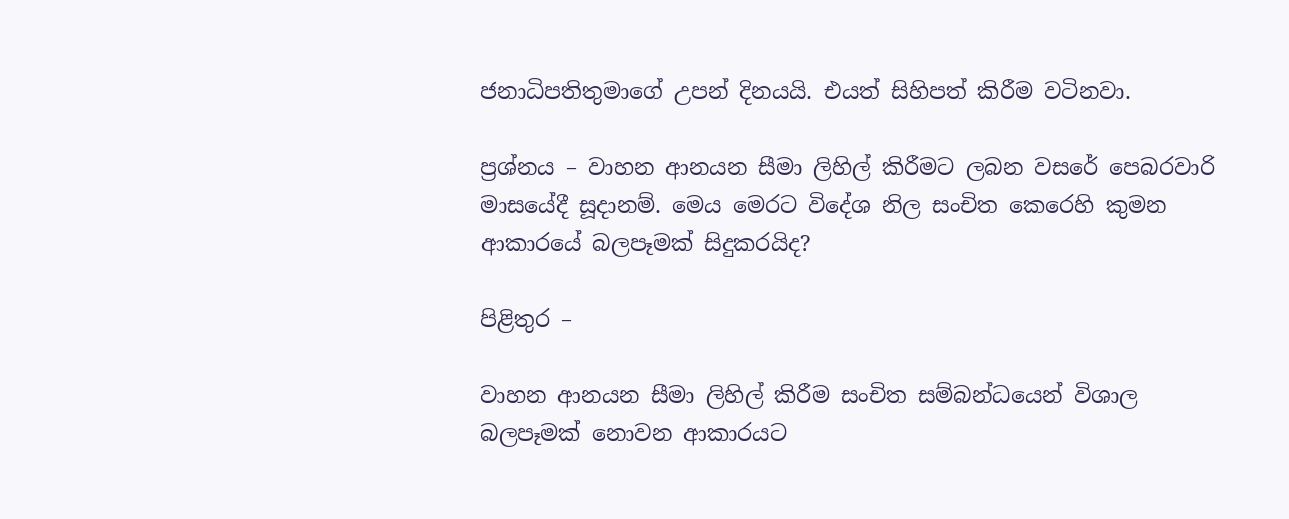ජනාධිපතිතුමාගේ උපන් දිනයයි. එයත් සිහිපත් කිරීම වටිනවා.

ප්‍රශ්නය – වාහන ආනයන සීමා ලිහිල් කිරීමට ලබන වසරේ පෙබරවාරි මාසයේදී සූදානම්. මෙය මෙරට විදේශ නිල සංචිත කෙරෙහි කුමන ආකාරයේ බලපෑමක් සිදුකරයිද?

පිළිතුර –

වාහන ආනයන සීමා ලිහිල් කිරීම සංචිත සම්බන්ධයෙන් විශාල බලපෑමක් නොවන ආකාරයට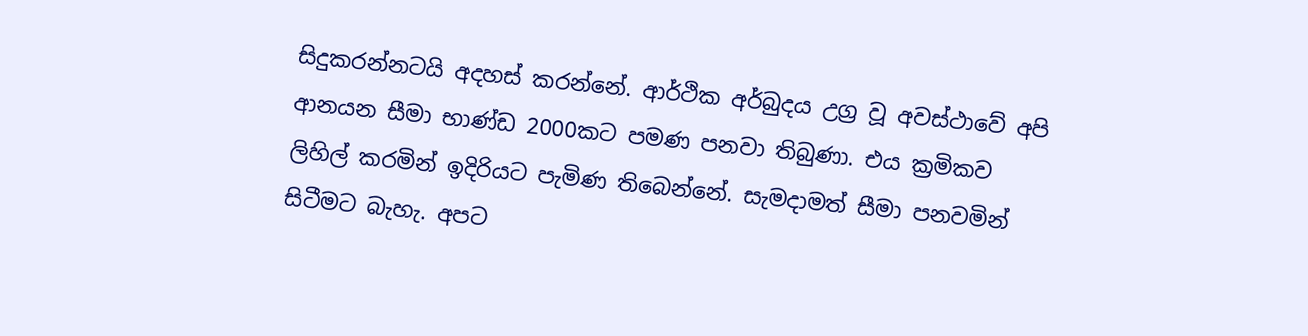සිදුකරන්නටයි අදහස් කරන්නේ. ආර්ථික අර්බුදය උග්‍ර වූ අවස්ථාවේ අපි ආනයන සීමා භාණ්ඩ 2000කට පමණ පනවා තිබුණා. එය ක්‍රමිකව ලිහිල් කරමින් ඉදිරියට පැමිණ තිබෙන්නේ. සැමදාමත් සීමා පනවමින් සිටීමට බැහැ. අපට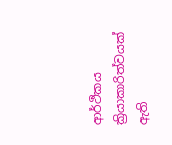ආර්ථිකය ක්‍රියාකාරිත්වයක් ඇති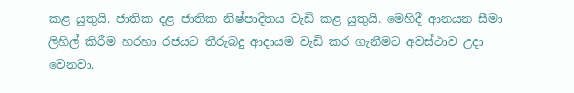කළ යුතුයි. ජාතික දළ ජාතික නිෂ්පාදිතය වැඩි කළ යුතුයි. මෙහිදී ආනයන සීමා ලිහිල් කිරීම හරහා රජයට තීරුබදු ආදායම වැඩි කර ගැනීමට අවස්ථාව උදා වෙනවා.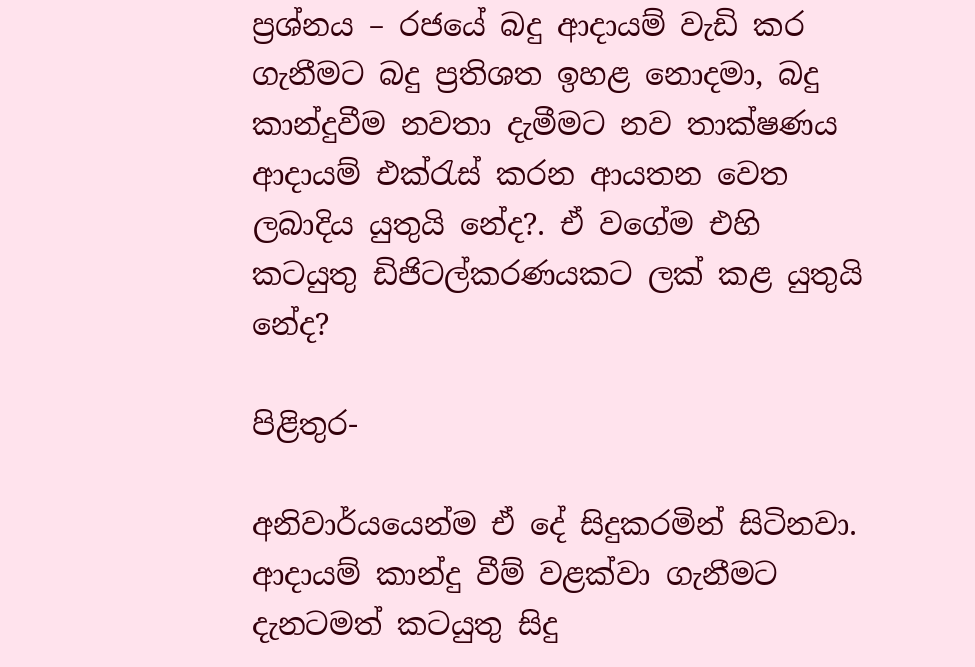ප්‍රශ්නය – රජයේ බදු ආදායම් වැඩි කර ගැනීමට බදු ප්‍රතිශත ඉහළ නොදමා, බදු කාන්දුවීම නවතා දැමීමට නව තාක්ෂණය ආදායම් එක්රැස් කරන ආයතන වෙත ලබාදිය යුතුයි නේද?. ඒ වගේම එහි කටයුතු ඩිජිටල්කරණයකට ලක් කළ යුතුයි නේද?

පිළිතුර-

අනිවාර්යයෙන්ම ඒ දේ සිදුකරමින් සිටිනවා. ආදායම් කාන්දු වීම් වළක්වා ගැනීමට දැනටමත් කටයුතු සිදු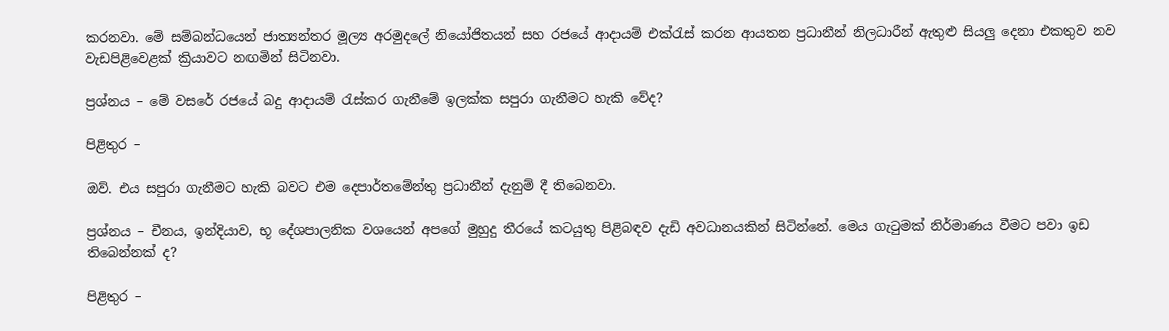කරනවා. මේ සම්බන්ධයෙන් ජාත්‍යන්තර මූල්‍ය අරමුදලේ නියෝජිතයන් සහ රජයේ ආදායම් එක්රැස් කරන ආයතන ප්‍රධානීන් නිලධාරීන් ඇතුළු සියලු දෙනා එකතුව නව වැඩපිළිවෙළක් ක්‍රියාවට නඟමින් සිටිනවා.

ප්‍රශ්නය – මේ වසරේ රජයේ බදු ආදායම් රැස්කර ගැනීමේ ඉලක්ක සපුරා ගැනීමට හැකි වේද?

පිළිතුර –

ඔව්. එය සපුරා ගැනීමට හැකි බවට එම දෙපාර්තමේන්තු ප්‍රධානීන් දැනුම් දී තිබෙනවා.

ප්‍රශ්නය – චීනය, ඉන්දියාව, භූ දේශපාලනික වශයෙන් අපගේ මුහුදු තීරයේ කටයුතු පිළිබඳව දැඩි අවධානයකින් සිටින්නේ. මෙය ගැටුමක් නිර්මාණය වීමට පවා ඉඩ තිබෙන්නක් ද?

පිළිතුර –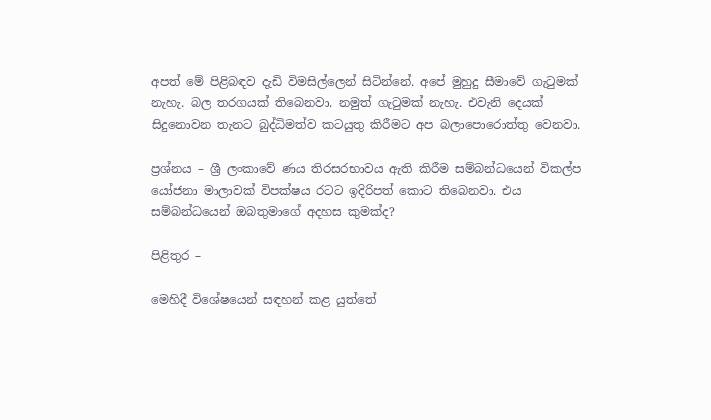අපත් මේ පිළිබඳව දැඩි විමසිල්ලෙන් සිටින්නේ. අපේ මුහුදු සීමාවේ ගැටුමක් නැහැ. බල තරගයක් තිබෙනවා. නමුත් ගැටුමක් නැහැ. එවැනි දෙයක් සිදුනොවන තැනට බුද්ධිමත්ව කටයුතු කිරීමට අප බලාපොරොත්තු වෙනවා.

ප්‍රශ්නය – ශ්‍රී ලංකාවේ ණය තිරසරභාවය ඇති කිරීම සම්බන්ධයෙන් විකල්ප යෝජනා මාලාවක් විපක්ෂය රටට ඉදිරිපත් කොට තිබෙනවා. එය සම්බන්ධයෙන් ඔබතුමාගේ අදහස කුමක්ද?

පිළිතුර –

මෙහිදී විශේෂයෙන් සඳහන් කළ යුත්තේ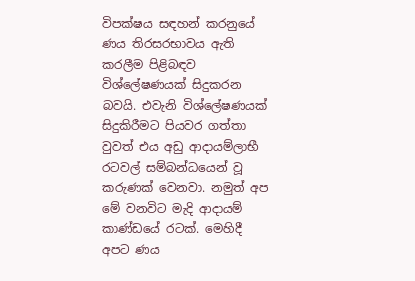විපක්ෂය සඳහන් කරනුයේ ණය තිරසරභාවය ඇති කරලීම පිළිබඳව විශ්ලේෂණයක් සිදුකරන බවයි. එවැනි විශ්ලේෂණයක් සිදුකිරීමට පියවර ගත්තා වුවත් එය අඩු ආදායම්ලාභී රටවල් සම්බන්ධයෙන් වූ කරුණක් වෙනවා. නමුත් අප මේ වනවිට මැදි ආදායම් කාණ්ඩයේ රටක්. මෙහිදී අපට ණය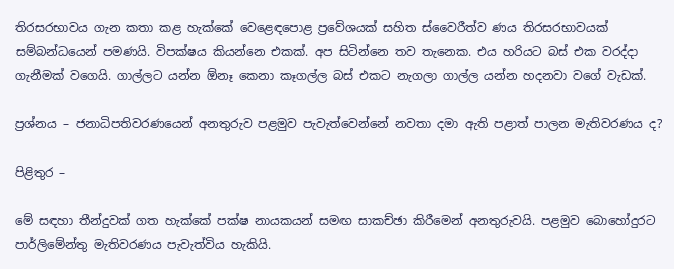තිරසරභාවය ගැන කතා කළ හැක්කේ වෙළෙඳපොළ ප්‍රවේශයක් සහිත ස්වෛරීත්ව ණය තිරසරභාවයක් සම්බන්ධයෙන් පමණයි. විපක්ෂය කියන්නෙ එකක්. අප සිටින්නෙ තව තැනෙක. එය හරියට බස් එක වරද්දා ගැනීමක් වගෙයි. ගාල්ලට යන්න ඕනෑ කෙනා කෑගල්ල බස් එකට නැගලා ගාල්ල යන්න හදනවා වගේ වැඩක්.

ප්‍රශ්නය – ජනාධිපතිවරණයෙන් අනතුරුව පළමුව පැවැත්වෙන්නේ නවතා දමා ඇති පළාත් පාලන මැතිවරණය ද?

පිළිතුර –

මේ සඳහා තීන්දුවක් ගත හැක්කේ පක්ෂ නායකයන් සමඟ සාකච්ඡා කිරීමෙන් අනතුරුවයි. පළමුව බොහෝදුරට පාර්ලිමේන්තු මැතිවරණය පැවැත්විය හැකියි.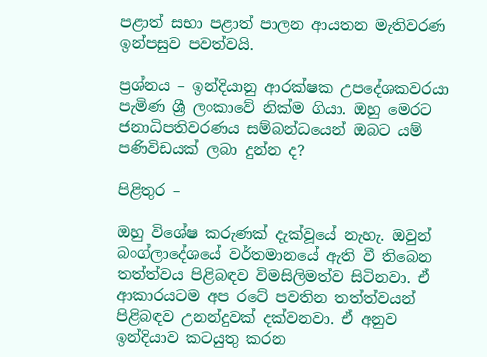පළාත් සභා පළාත් පාලන ආයතන මැතිවරණ ඉන්පසුව පවත්වයි.

ප්‍රශ්නය – ඉන්දියානු ආරක්ෂක උපදේශකවරයා පැමිණ ශ්‍රී ලංකාවේ නික්ම ගියා. ඔහු මෙරට ජනාධිපතිවරණය සම්බන්ධයෙන් ඔබට යම් පණිවිඩයක් ලබා දුන්න ද?

පිළිතුර –

ඔහු විශේෂ කරුණක් දැක්වූයේ නැහැ. ඔවුන් බංග්ලාදේශයේ වර්තමානයේ ඇති වී තිබෙන තත්ත්වය පිළිබඳව විමසිලිමත්ව සිටිනවා. ඒ ආකාරයටම අප රටේ පවතින තත්ත්වයන් පිළිබඳව උනන්දුවක් දක්වනවා. ඒ අනුව ඉන්දියාව කටයුතු කරන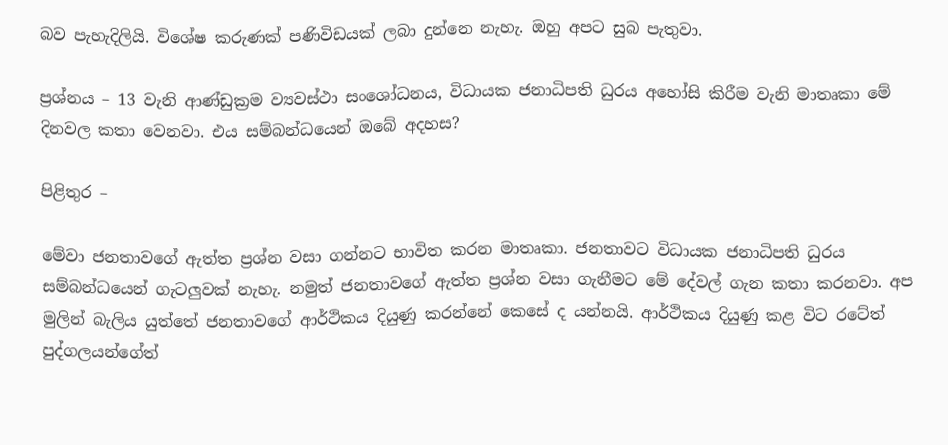බව පැහැදිලියි. විශේෂ කරුණක් පණිවිඩයක් ලබා දුන්නෙ නැහැ. ඔහු අපට සුබ පැතුවා.

ප්‍රශ්නය – 13 වැනි ආණ්ඩුක්‍රම ව්‍යවස්ථා සංශෝධනය, විධායක ජනාධිපති ධුරය අහෝසි කිරීම වැනි මාතෘකා මේ දිනවල කතා වෙනවා. එය සම්බන්ධයෙන් ඔබේ අදහස?

පිළිතුර –

මේවා ජනතාවගේ ඇත්ත ප්‍රශ්න වසා ගන්නට භාවිත කරන මාතෘකා. ජනතාවට විධායක ජනාධිපති ධුරය සම්බන්ධයෙන් ගැටලුවක් නැහැ. නමුත් ජනතාවගේ ඇත්ත ප්‍රශ්න වසා ගැනීමට මේ දේවල් ගැන කතා කරනවා. අප මුලින් බැලිය යුත්තේ ජනතාවගේ ආර්ථිකය දියුණු කරන්නේ කෙසේ ද යන්නයි. ආර්ථිකය දියුණු කළ විට රටේත් පුද්ගලයන්ගේත්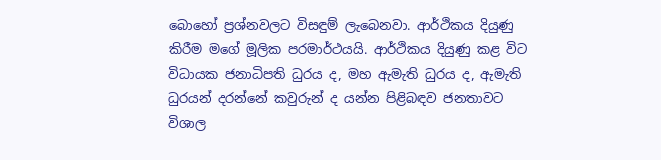බොහෝ ප්‍රශ්නවලට විසඳුම් ලැබෙනවා. ආර්ථිකය දියුණු කිරීම මගේ මූලික පරමාර්ථයයි. ආර්ථිකය දියුණු කළ විට විධායක ජනාධිපති ධුරය ද, මහ ඇමැති ධුරය ද, ඇමැති ධුරයන් දරන්නේ කවුරුන් ද යන්න පිළිබඳව ජනතාවට විශාල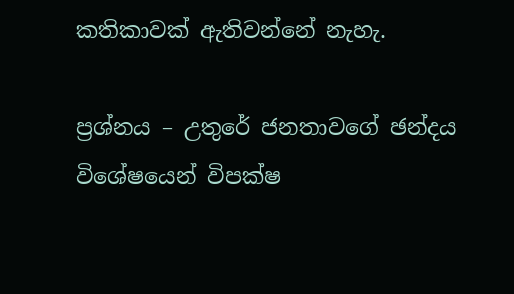කතිකාවක් ඇතිවන්නේ නැහැ.

ප්‍රශ්නය – උතුරේ ජනතාවගේ ඡන්දය විශේෂයෙන් විපක්ෂ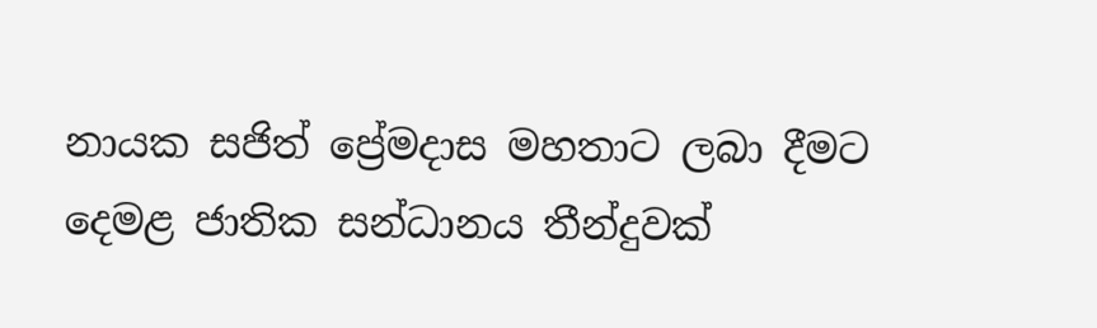නායක සජිත් ප්‍රේමදාස මහතාට ලබා දීමට දෙමළ ජාතික සන්ධානය තීන්දුවක්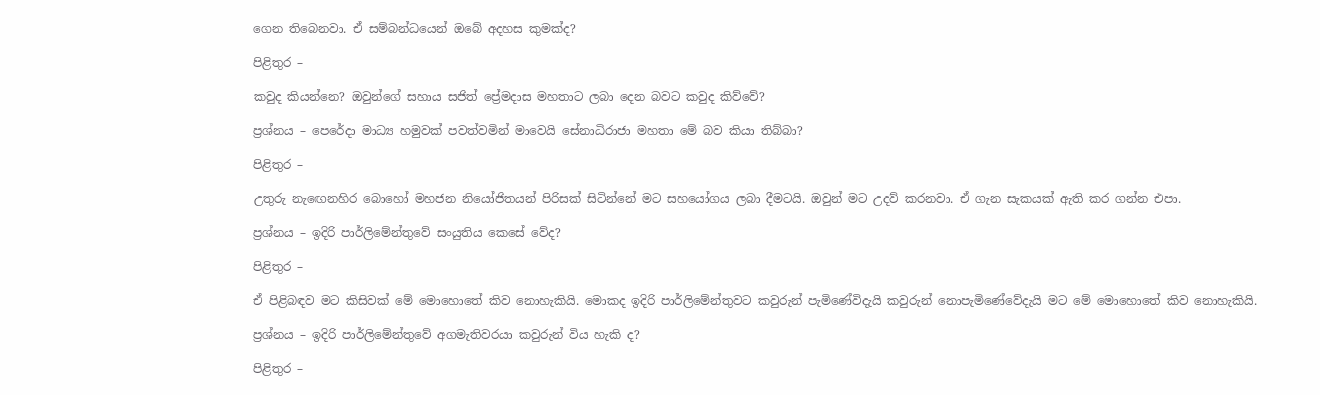ගෙන තිබෙනවා. ඒ සම්බන්ධයෙන් ඔබේ අදහස කුමක්ද?

පිළිතුර –

කවුද කියන්නෙ? ඔවුන්ගේ සහාය සජිත් ප්‍රේමදාස මහතාට ලබා දෙන බවට කවුද කිව්වේ?

ප්‍රශ්නය – පෙරේදා මාධ්‍ය හමුවක් පවත්වමින් මාවෙයි සේනාධිරාජා මහතා මේ බව කියා තිබ්බා?

පිළිතුර –

උතුරු නැඟෙනහිර බොහෝ මහජන නියෝජිතයන් පිරිසක් සිටින්නේ මට සහයෝගය ලබා දීමටයි. ඔවුන් මට උදව් කරනවා. ඒ ගැන සැකයක් ඇති කර ගන්න එපා.

ප්‍රශ්නය – ඉදිරි පාර්ලිමේන්තුවේ සංයුතිය කෙසේ වේද?

පිළිතුර –

ඒ පිළිබඳව මට කිසිවක් මේ මොහොතේ කිව නොහැකියි. මොකද ඉදිරි පාර්ලිමේන්තුවට කවුරුන් පැමිණේවිදැයි කවුරුන් නොපැමිණේවේදැයි මට මේ මොහොතේ කිව නොහැකියි.

ප්‍රශ්නය – ඉදිරි පාර්ලිමේන්තුවේ අගමැතිවරයා කවුරුන් විය හැකි ද?

පිළිතුර –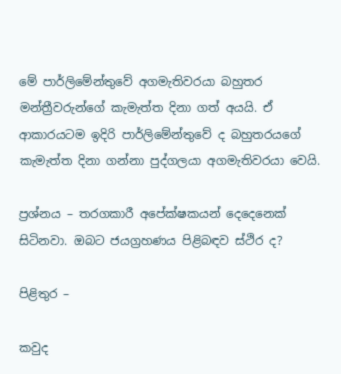මේ පාර්ලිමේන්තුවේ අගමැතිවරයා බහුතර මන්ත්‍රීවරුන්ගේ කැමැත්ත දිනා ගත් අයයි. ඒ ආකාරයටම ඉදිරි පාර්ලිමේන්තුවේ ද බහුතරයගේ කැමැත්ත දිනා ගන්නා පුද්ගලයා අගමැතිවරයා වෙයි.

ප්‍රශ්නය – තරගකාරී අපේක්ෂකයන් දෙදෙනෙක් සිටිනවා. ඔබට ජයග්‍රහණය පිළිබඳව ස්ථිර ද?

පිළිතුර –

කවුද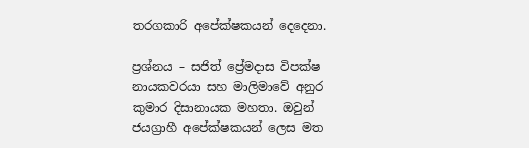තරගකාරි අපේක්ෂකයන් දෙදෙනා.

ප්‍රශ්නය – සජිත් ප්‍රේමදාස විපක්ෂ නායකවරයා සහ මාලිමාවේ අනුර කුමාර දිසානායක මහතා. ඔවුන් ජයග්‍රාහී අපේක්ෂකයන් ලෙස මත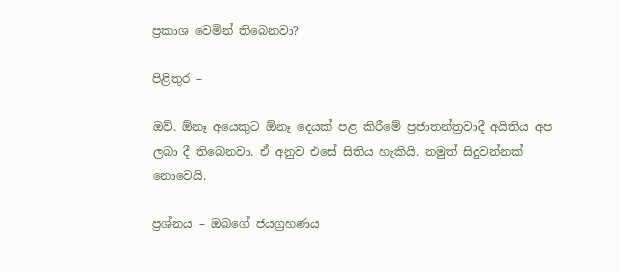ප්‍රකාශ වෙමින් තිබෙනවා?

පිළිතුර –

ඔව්. ඕනෑ අයෙකුට ඕනෑ දෙයක් පළ කිරීමේ ප්‍රජාතන්ත්‍රවාදී අයිතිය අප ලබා දී තිබෙනවා. ඒ අනුව එසේ සිතිය හැකියි. නමුත් සිදුවන්නක් නොවෙයි.

ප්‍රශ්නය‍ – ඔබගේ ජයග්‍රහණය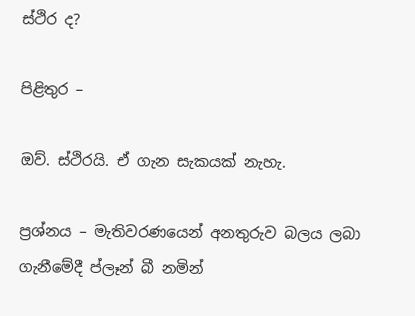ස්ථිර ද?

පිළිතුර –

ඔව්. ස්ථිරයි. ඒ ගැන සැකයක් නැහැ.

ප්‍රශ්නය – මැතිවරණයෙන් අනතුරුව බලය ලබා ගැනීමේදී ප්ලෑන් බී නමින්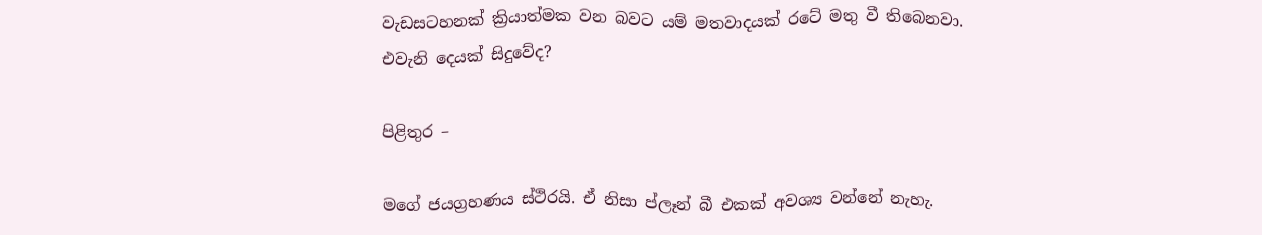වැඩසටහනක් ක්‍රියාත්මක වන බවට යම් මතවාදයක් රටේ මතු වී තිබෙනවා. එවැනි දෙයක් සිදුවේද?

පිළිතුර –

මගේ ජයග්‍රහණය ස්ථිරයි. ඒ නිසා ප්ලෑන් බී එකක් අවශ්‍ය වන්නේ නැහැ.